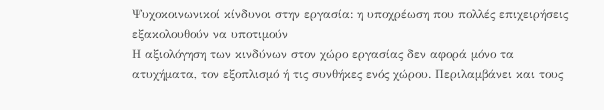Ψυχοκοινωνικοί κίνδυνοι στην εργασία: η υποχρέωση που πολλές επιχειρήσεις εξακολουθούν να υποτιμούν
Η αξιολόγηση των κινδύνων στον χώρο εργασίας δεν αφορά μόνο τα ατυχήματα, τον εξοπλισμό ή τις συνθήκες ενός χώρου. Περιλαμβάνει και τους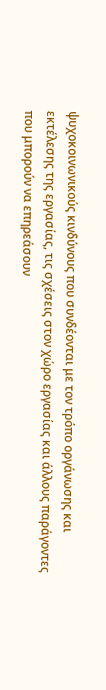ψυχοκοινωνικούς κινδύνους που συνδέονται με τον τρόπο οργάνωσης και εκτέλεσης της εργασίας, τις σχέσεις στον χώρο εργασίας και άλλους παράγοντες που μπορούν να επηρεάσουν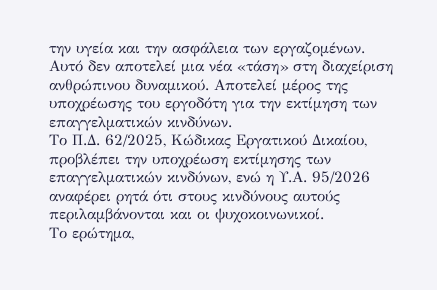την υγεία και την ασφάλεια των εργαζομένων.
Αυτό δεν αποτελεί μια νέα «τάση» στη διαχείριση ανθρώπινου δυναμικού. Αποτελεί μέρος της υποχρέωσης του εργοδότη για την εκτίμηση των επαγγελματικών κινδύνων.
Το Π.Δ. 62/2025, Κώδικας Εργατικού Δικαίου, προβλέπει την υποχρέωση εκτίμησης των επαγγελματικών κινδύνων, ενώ η Υ.Α. 95/2026 αναφέρει ρητά ότι στους κινδύνους αυτούς περιλαμβάνονται και οι ψυχοκοινωνικοί.
Το ερώτημα,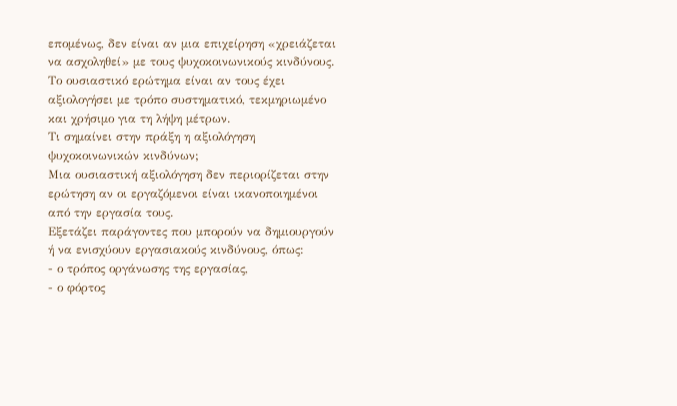επομένως, δεν είναι αν μια επιχείρηση «χρειάζεται να ασχοληθεί» με τους ψυχοκοινωνικούς κινδύνους. Το ουσιαστικό ερώτημα είναι αν τους έχει αξιολογήσει με τρόπο συστηματικό, τεκμηριωμένο και χρήσιμο για τη λήψη μέτρων.
Τι σημαίνει στην πράξη η αξιολόγηση ψυχοκοινωνικών κινδύνων;
Μια ουσιαστική αξιολόγηση δεν περιορίζεται στην ερώτηση αν οι εργαζόμενοι είναι ικανοποιημένοι από την εργασία τους.
Εξετάζει παράγοντες που μπορούν να δημιουργούν ή να ενισχύουν εργασιακούς κινδύνους, όπως:
- ο τρόπος οργάνωσης της εργασίας,
- ο φόρτος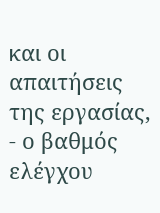και οι απαιτήσεις της εργασίας,
- ο βαθμός ελέγχου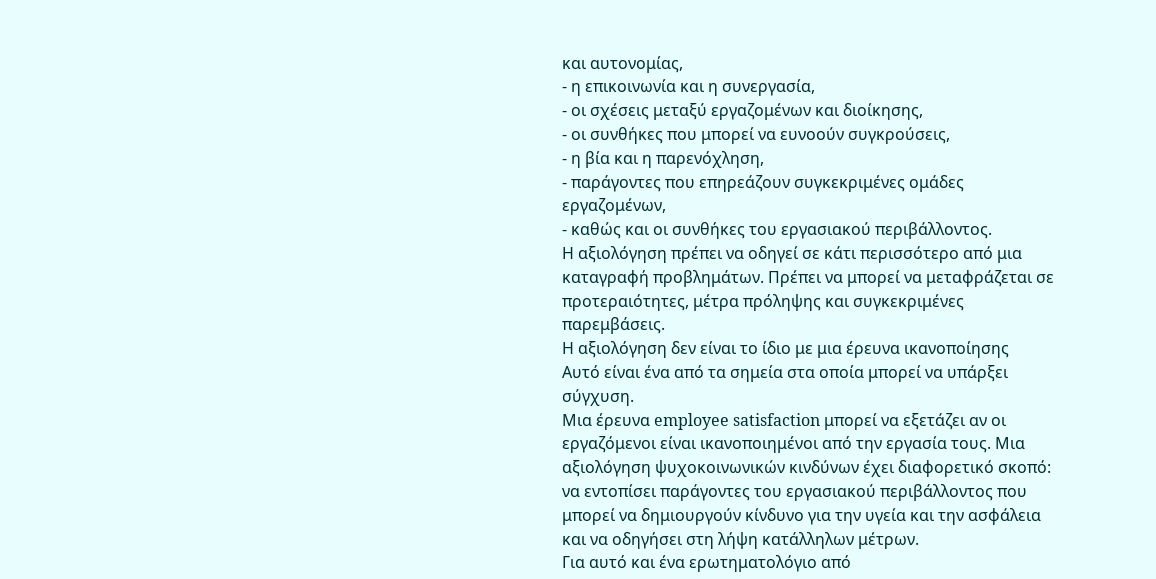και αυτονομίας,
- η επικοινωνία και η συνεργασία,
- οι σχέσεις μεταξύ εργαζομένων και διοίκησης,
- οι συνθήκες που μπορεί να ευνοούν συγκρούσεις,
- η βία και η παρενόχληση,
- παράγοντες που επηρεάζουν συγκεκριμένες ομάδες εργαζομένων,
- καθώς και οι συνθήκες του εργασιακού περιβάλλοντος.
Η αξιολόγηση πρέπει να οδηγεί σε κάτι περισσότερο από μια καταγραφή προβλημάτων. Πρέπει να μπορεί να μεταφράζεται σε προτεραιότητες, μέτρα πρόληψης και συγκεκριμένες παρεμβάσεις.
Η αξιολόγηση δεν είναι το ίδιο με μια έρευνα ικανοποίησης
Αυτό είναι ένα από τα σημεία στα οποία μπορεί να υπάρξει σύγχυση.
Μια έρευνα employee satisfaction μπορεί να εξετάζει αν οι εργαζόμενοι είναι ικανοποιημένοι από την εργασία τους. Μια αξιολόγηση ψυχοκοινωνικών κινδύνων έχει διαφορετικό σκοπό: να εντοπίσει παράγοντες του εργασιακού περιβάλλοντος που μπορεί να δημιουργούν κίνδυνο για την υγεία και την ασφάλεια και να οδηγήσει στη λήψη κατάλληλων μέτρων.
Για αυτό και ένα ερωτηματολόγιο από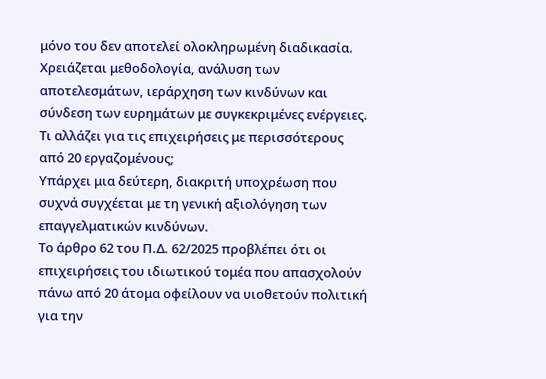μόνο του δεν αποτελεί ολοκληρωμένη διαδικασία.
Χρειάζεται μεθοδολογία, ανάλυση των αποτελεσμάτων, ιεράρχηση των κινδύνων και σύνδεση των ευρημάτων με συγκεκριμένες ενέργειες.
Τι αλλάζει για τις επιχειρήσεις με περισσότερους από 20 εργαζομένους;
Υπάρχει μια δεύτερη, διακριτή υποχρέωση που συχνά συγχέεται με τη γενική αξιολόγηση των επαγγελματικών κινδύνων.
Το άρθρο 62 του Π.Δ. 62/2025 προβλέπει ότι οι επιχειρήσεις του ιδιωτικού τομέα που απασχολούν πάνω από 20 άτομα οφείλουν να υιοθετούν πολιτική για την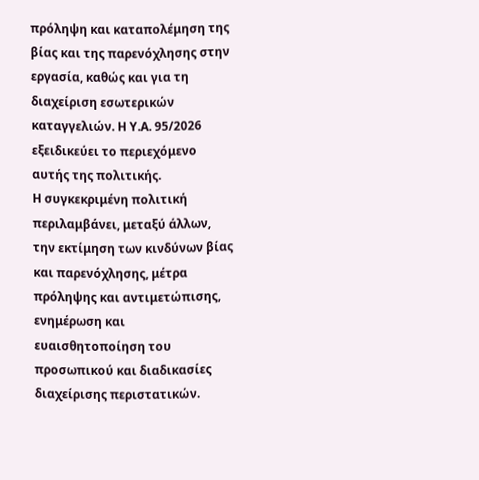πρόληψη και καταπολέμηση της βίας και της παρενόχλησης στην εργασία, καθώς και για τη διαχείριση εσωτερικών καταγγελιών. Η Υ.Α. 95/2026 εξειδικεύει το περιεχόμενο αυτής της πολιτικής.
Η συγκεκριμένη πολιτική περιλαμβάνει, μεταξύ άλλων, την εκτίμηση των κινδύνων βίας και παρενόχλησης, μέτρα πρόληψης και αντιμετώπισης, ενημέρωση και ευαισθητοποίηση του προσωπικού και διαδικασίες διαχείρισης περιστατικών.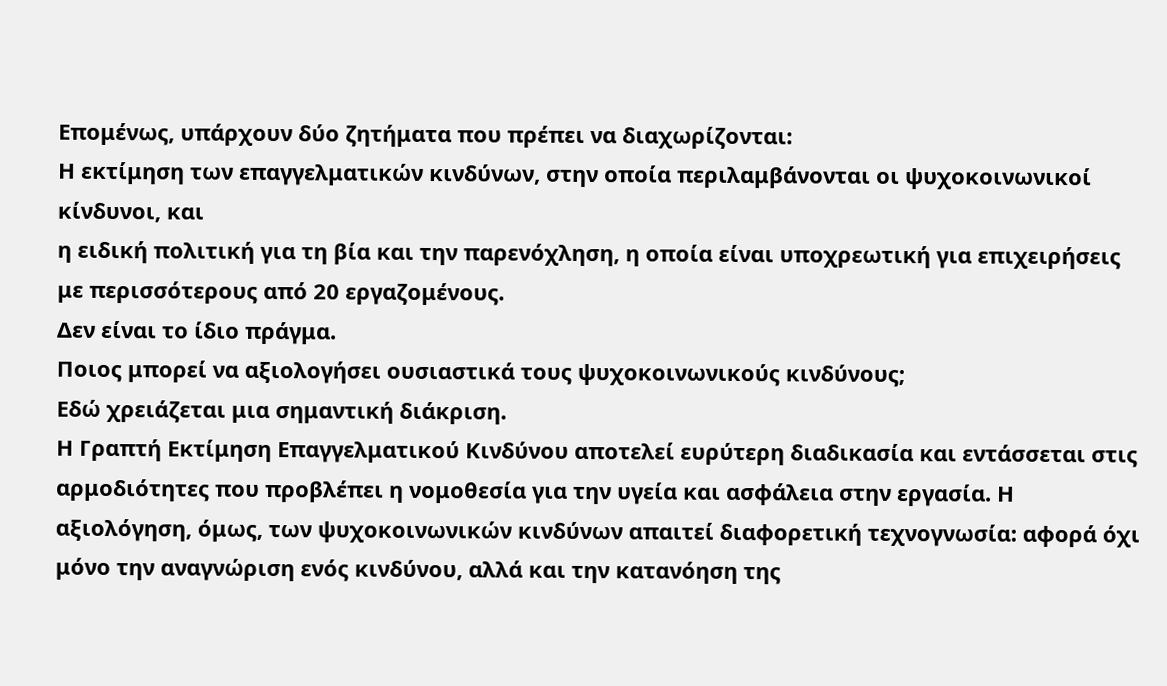Επομένως, υπάρχουν δύο ζητήματα που πρέπει να διαχωρίζονται:
Η εκτίμηση των επαγγελματικών κινδύνων, στην οποία περιλαμβάνονται οι ψυχοκοινωνικοί κίνδυνοι, και
η ειδική πολιτική για τη βία και την παρενόχληση, η οποία είναι υποχρεωτική για επιχειρήσεις με περισσότερους από 20 εργαζομένους.
Δεν είναι το ίδιο πράγμα.
Ποιος μπορεί να αξιολογήσει ουσιαστικά τους ψυχοκοινωνικούς κινδύνους;
Εδώ χρειάζεται μια σημαντική διάκριση.
Η Γραπτή Εκτίμηση Επαγγελματικού Κινδύνου αποτελεί ευρύτερη διαδικασία και εντάσσεται στις αρμοδιότητες που προβλέπει η νομοθεσία για την υγεία και ασφάλεια στην εργασία. Η αξιολόγηση, όμως, των ψυχοκοινωνικών κινδύνων απαιτεί διαφορετική τεχνογνωσία: αφορά όχι μόνο την αναγνώριση ενός κινδύνου, αλλά και την κατανόηση της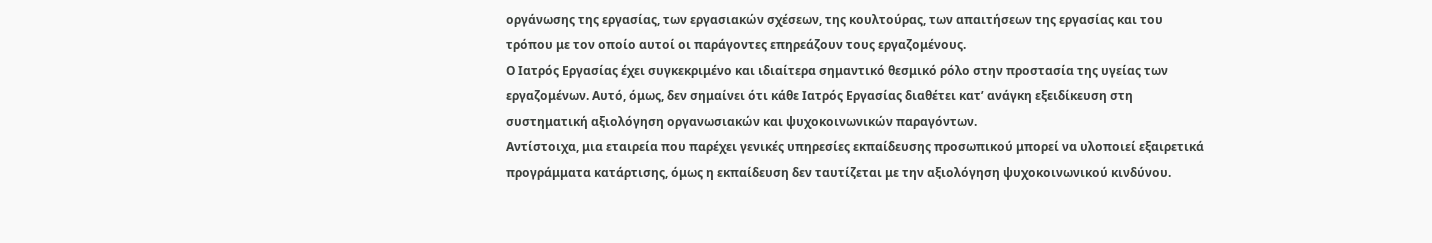οργάνωσης της εργασίας, των εργασιακών σχέσεων, της κουλτούρας, των απαιτήσεων της εργασίας και του τρόπου με τον οποίο αυτοί οι παράγοντες επηρεάζουν τους εργαζομένους.
Ο Ιατρός Εργασίας έχει συγκεκριμένο και ιδιαίτερα σημαντικό θεσμικό ρόλο στην προστασία της υγείας των εργαζομένων. Αυτό, όμως, δεν σημαίνει ότι κάθε Ιατρός Εργασίας διαθέτει κατ’ ανάγκη εξειδίκευση στη συστηματική αξιολόγηση οργανωσιακών και ψυχοκοινωνικών παραγόντων.
Αντίστοιχα, μια εταιρεία που παρέχει γενικές υπηρεσίες εκπαίδευσης προσωπικού μπορεί να υλοποιεί εξαιρετικά προγράμματα κατάρτισης, όμως η εκπαίδευση δεν ταυτίζεται με την αξιολόγηση ψυχοκοινωνικού κινδύνου.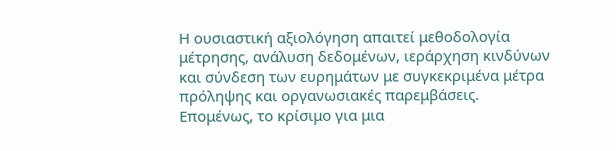Η ουσιαστική αξιολόγηση απαιτεί μεθοδολογία μέτρησης, ανάλυση δεδομένων, ιεράρχηση κινδύνων και σύνδεση των ευρημάτων με συγκεκριμένα μέτρα πρόληψης και οργανωσιακές παρεμβάσεις.
Επομένως, το κρίσιμο για μια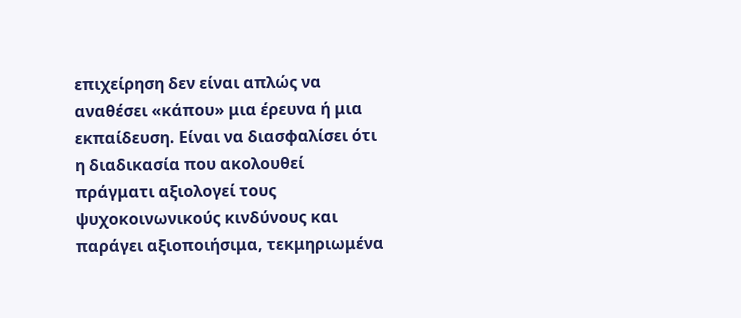επιχείρηση δεν είναι απλώς να αναθέσει «κάπου» μια έρευνα ή μια εκπαίδευση. Είναι να διασφαλίσει ότι η διαδικασία που ακολουθεί πράγματι αξιολογεί τους ψυχοκοινωνικούς κινδύνους και παράγει αξιοποιήσιμα, τεκμηριωμένα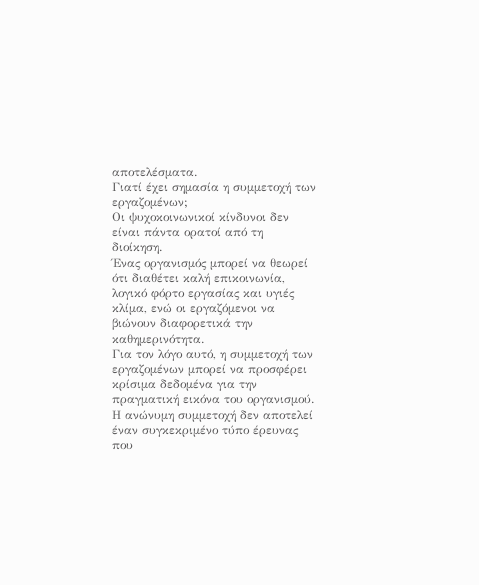αποτελέσματα.
Γιατί έχει σημασία η συμμετοχή των εργαζομένων;
Οι ψυχοκοινωνικοί κίνδυνοι δεν είναι πάντα ορατοί από τη διοίκηση.
Ένας οργανισμός μπορεί να θεωρεί ότι διαθέτει καλή επικοινωνία, λογικό φόρτο εργασίας και υγιές κλίμα, ενώ οι εργαζόμενοι να βιώνουν διαφορετικά την καθημερινότητα.
Για τον λόγο αυτό, η συμμετοχή των εργαζομένων μπορεί να προσφέρει κρίσιμα δεδομένα για την πραγματική εικόνα του οργανισμού.
Η ανώνυμη συμμετοχή δεν αποτελεί έναν συγκεκριμένο τύπο έρευνας που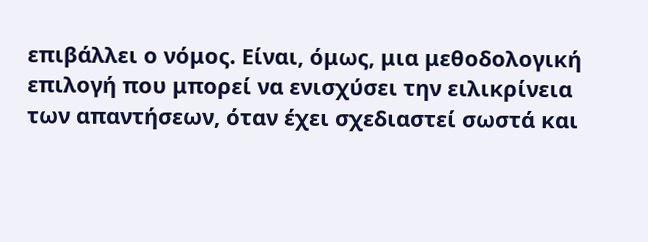επιβάλλει ο νόμος. Είναι, όμως, μια μεθοδολογική επιλογή που μπορεί να ενισχύσει την ειλικρίνεια των απαντήσεων, όταν έχει σχεδιαστεί σωστά και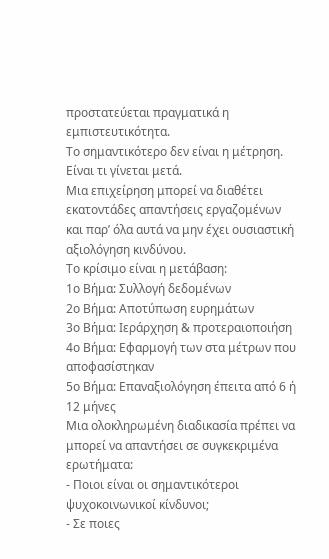προστατεύεται πραγματικά η εμπιστευτικότητα.
Το σημαντικότερο δεν είναι η μέτρηση. Είναι τι γίνεται μετά.
Μια επιχείρηση μπορεί να διαθέτει εκατοντάδες απαντήσεις εργαζομένων και παρ’ όλα αυτά να μην έχει ουσιαστική αξιολόγηση κινδύνου.
Το κρίσιμο είναι η μετάβαση:
1ο Βήμα: Συλλογή δεδομένων
2ο Βήμα: Αποτύπωση ευρημάτων
3ο Βήμα: Ιεράρχηση & προτεραιοποιήση
4ο Βήμα: Εφαρμογή των στα μέτρων που αποφασίστηκαν
5ο Βήμα: Επαναξιολόγηση έπειτα από 6 ή 12 μήνες
Μια ολοκληρωμένη διαδικασία πρέπει να μπορεί να απαντήσει σε συγκεκριμένα ερωτήματα:
- Ποιοι είναι οι σημαντικότεροι ψυχοκοινωνικοί κίνδυνοι;
- Σε ποιες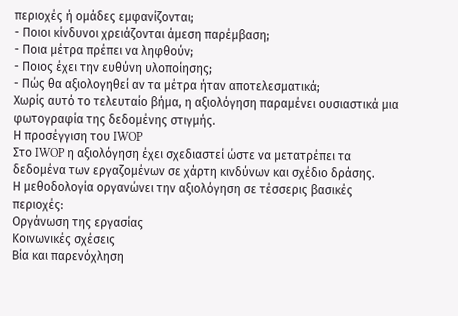περιοχές ή ομάδες εμφανίζονται;
- Ποιοι κίνδυνοι χρειάζονται άμεση παρέμβαση;
- Ποια μέτρα πρέπει να ληφθούν;
- Ποιος έχει την ευθύνη υλοποίησης;
- Πώς θα αξιολογηθεί αν τα μέτρα ήταν αποτελεσματικά;
Χωρίς αυτό το τελευταίο βήμα, η αξιολόγηση παραμένει ουσιαστικά μια φωτογραφία της δεδομένης στιγμής.
Η προσέγγιση του IWOP
Στο IWOP η αξιολόγηση έχει σχεδιαστεί ώστε να μετατρέπει τα δεδομένα των εργαζομένων σε χάρτη κινδύνων και σχέδιο δράσης.
Η μεθοδολογία οργανώνει την αξιολόγηση σε τέσσερις βασικές περιοχές:
Οργάνωση της εργασίας
Κοινωνικές σχέσεις
Βία και παρενόχληση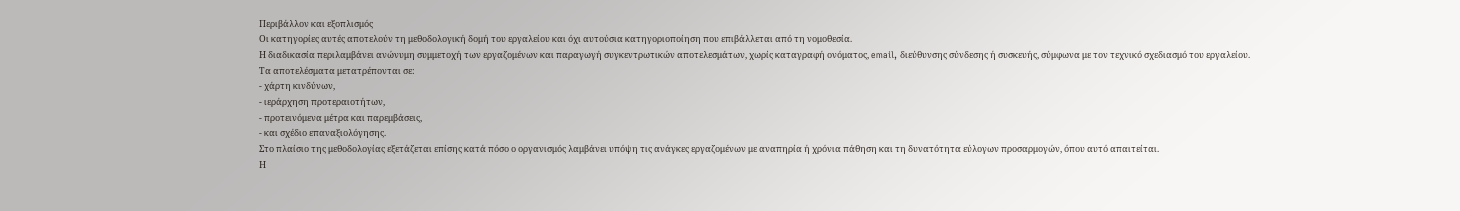Περιβάλλον και εξοπλισμός
Οι κατηγορίες αυτές αποτελούν τη μεθοδολογική δομή του εργαλείου και όχι αυτούσια κατηγοριοποίηση που επιβάλλεται από τη νομοθεσία.
Η διαδικασία περιλαμβάνει ανώνυμη συμμετοχή των εργαζομένων και παραγωγή συγκεντρωτικών αποτελεσμάτων, χωρίς καταγραφή ονόματος, email, διεύθυνσης σύνδεσης ή συσκευής, σύμφωνα με τον τεχνικό σχεδιασμό του εργαλείου.
Τα αποτελέσματα μετατρέπονται σε:
- χάρτη κινδύνων,
- ιεράρχηση προτεραιοτήτων,
- προτεινόμενα μέτρα και παρεμβάσεις,
- και σχέδιο επαναξιολόγησης.
Στο πλαίσιο της μεθοδολογίας εξετάζεται επίσης κατά πόσο ο οργανισμός λαμβάνει υπόψη τις ανάγκες εργαζομένων με αναπηρία ή χρόνια πάθηση και τη δυνατότητα εύλογων προσαρμογών, όπου αυτό απαιτείται.
Η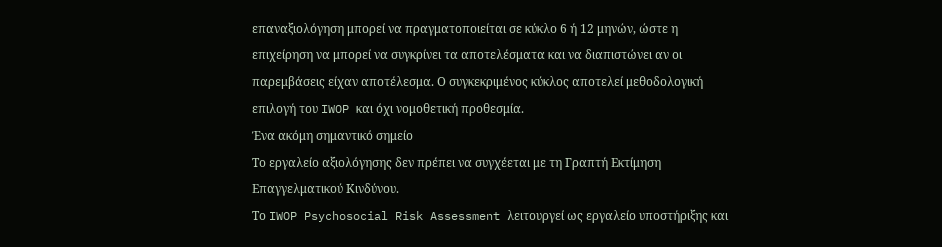επαναξιολόγηση μπορεί να πραγματοποιείται σε κύκλο 6 ή 12 μηνών, ώστε η επιχείρηση να μπορεί να συγκρίνει τα αποτελέσματα και να διαπιστώνει αν οι παρεμβάσεις είχαν αποτέλεσμα. Ο συγκεκριμένος κύκλος αποτελεί μεθοδολογική επιλογή του IWOP και όχι νομοθετική προθεσμία.
Ένα ακόμη σημαντικό σημείο
Το εργαλείο αξιολόγησης δεν πρέπει να συγχέεται με τη Γραπτή Εκτίμηση Επαγγελματικού Κινδύνου.
Το IWOP Psychosocial Risk Assessment λειτουργεί ως εργαλείο υποστήριξης και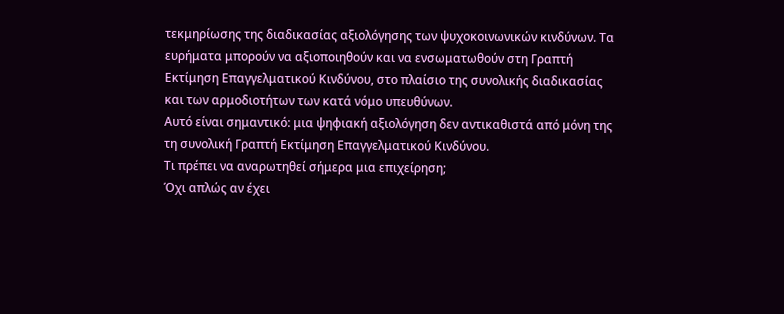τεκμηρίωσης της διαδικασίας αξιολόγησης των ψυχοκοινωνικών κινδύνων. Τα ευρήματα μπορούν να αξιοποιηθούν και να ενσωματωθούν στη Γραπτή Εκτίμηση Επαγγελματικού Κινδύνου, στο πλαίσιο της συνολικής διαδικασίας και των αρμοδιοτήτων των κατά νόμο υπευθύνων.
Αυτό είναι σημαντικό: μια ψηφιακή αξιολόγηση δεν αντικαθιστά από μόνη της τη συνολική Γραπτή Εκτίμηση Επαγγελματικού Κινδύνου.
Τι πρέπει να αναρωτηθεί σήμερα μια επιχείρηση;
Όχι απλώς αν έχει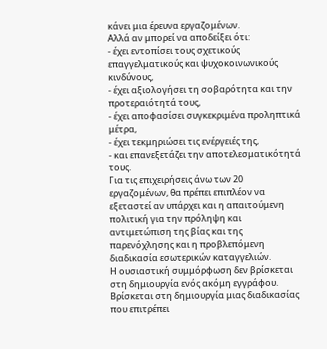κάνει μια έρευνα εργαζομένων.
Αλλά αν μπορεί να αποδείξει ότι:
- έχει εντοπίσει τους σχετικούς επαγγελματικούς και ψυχοκοινωνικούς κινδύνους,
- έχει αξιολογήσει τη σοβαρότητα και την προτεραιότητά τους,
- έχει αποφασίσει συγκεκριμένα προληπτικά μέτρα,
- έχει τεκμηριώσει τις ενέργειές της,
- και επανεξετάζει την αποτελεσματικότητά τους.
Για τις επιχειρήσεις άνω των 20 εργαζομένων, θα πρέπει επιπλέον να εξεταστεί αν υπάρχει και η απαιτούμενη πολιτική για την πρόληψη και αντιμετώπιση της βίας και της παρενόχλησης και η προβλεπόμενη διαδικασία εσωτερικών καταγγελιών.
Η ουσιαστική συμμόρφωση δεν βρίσκεται στη δημιουργία ενός ακόμη εγγράφου.
Βρίσκεται στη δημιουργία μιας διαδικασίας που επιτρέπει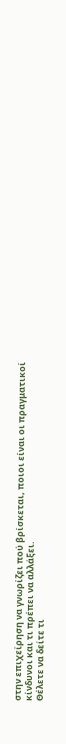στην επιχείρηση να γνωρίζει πού βρίσκεται, ποιοι είναι οι πραγματικοί κίνδυνοι και τι πρέπει να αλλάξει.
Θέλετε να δείτε τι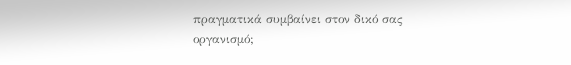πραγματικά συμβαίνει στον δικό σας οργανισμό;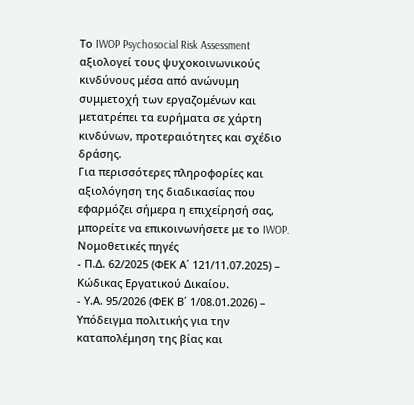Το IWOP Psychosocial Risk Assessment αξιολογεί τους ψυχοκοινωνικούς κινδύνους μέσα από ανώνυμη συμμετοχή των εργαζομένων και μετατρέπει τα ευρήματα σε χάρτη κινδύνων, προτεραιότητες και σχέδιο δράσης.
Για περισσότερες πληροφορίες και αξιολόγηση της διαδικασίας που εφαρμόζει σήμερα η επιχείρησή σας, μπορείτε να επικοινωνήσετε με το IWOP.
Νομοθετικές πηγές
- Π.Δ. 62/2025 (ΦΕΚ Α΄ 121/11.07.2025) – Κώδικας Εργατικού Δικαίου.
- Υ.Α. 95/2026 (ΦΕΚ Β΄ 1/08.01.2026) – Υπόδειγμα πολιτικής για την καταπολέμηση της βίας και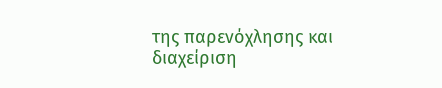της παρενόχλησης και διαχείριση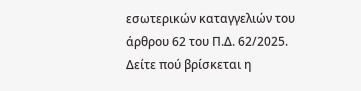εσωτερικών καταγγελιών του άρθρου 62 του Π.Δ. 62/2025.
Δείτε πού βρίσκεται η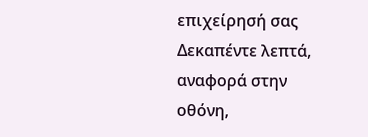επιχείρησή σας
Δεκαπέντε λεπτά, αναφορά στην οθόνη,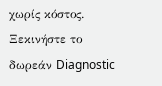χωρίς κόστος.
Ξεκινήστε το δωρεάν Diagnostic